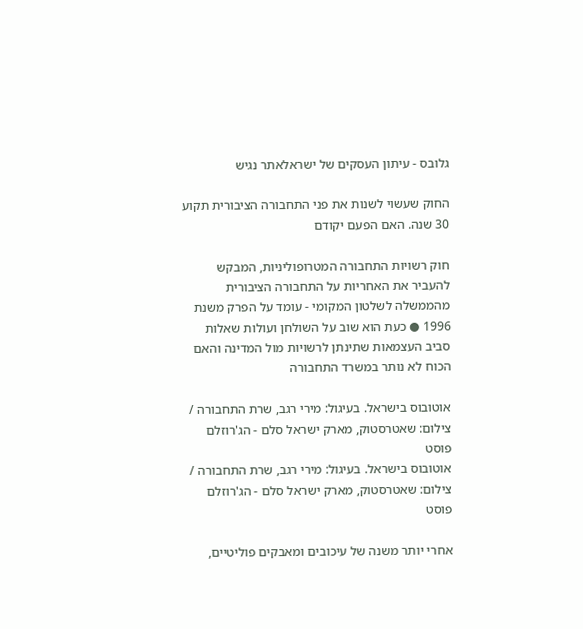גלובס - עיתון העסקים של ישראלאתר נגיש

החוק שעשוי לשנות את פני התחבורה הציבורית תקוע 30 שנה. האם הפעם יקודם

חוק רשויות התחבורה המטרופוליניות, המבקש להעביר את האחריות על התחבורה הציבורית מהממשלה לשלטון המקומי - עומד על הפרק משנת 1996 ● כעת הוא שוב על השולחן ועולות שאלות סביב העצמאות שתינתן לרשויות מול המדינה והאם הכוח לא נותר במשרד התחבורה

אוטובוס בישראל. בעיגול: מירי רגב, שרת התחבורה / צילום: שאטרסטוק, מארק ישראל סלם - הג'רוזלם פוסט
אוטובוס בישראל. בעיגול: מירי רגב, שרת התחבורה / צילום: שאטרסטוק, מארק ישראל סלם - הג'רוזלם פוסט

אחרי יותר משנה של עיכובים ומאבקים פוליטיים,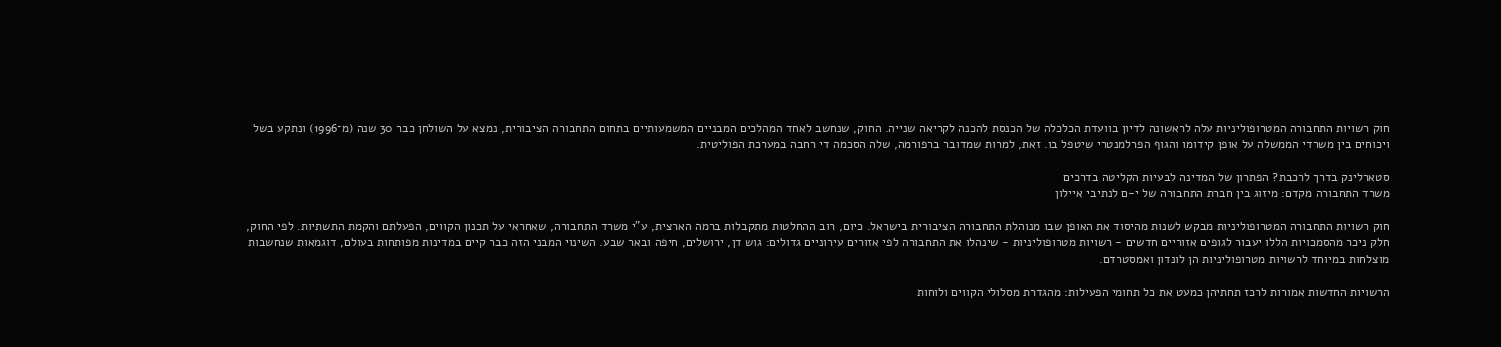חוק רשויות התחבורה המטרופוליניות עלה לראשונה לדיון בוועדת הכלכלה של הכנסת להכנה לקריאה שנייה. החוק, שנחשב לאחד המהלכים המבניים המשמעותיים בתחום התחבורה הציבורית, נמצא על השולחן כבר 30 שנה (מ־1996) ונתקע בשל ויכוחים בין משרדי הממשלה על אופן קידומו והגוף הפרלמנטרי שיטפל בו. זאת, למרות שמדובר ברפורמה, שלה הסכמה די רחבה במערכת הפוליטית.

סטארלינק בדרך לרכבת? הפתרון של המדינה לבעיות הקליטה בדרכים
משרד התחבורה מקדם: מיזוג בין חברת התחבורה של י-ם לנתיבי איילון

חוק רשויות התחבורה המטרופוליניות מבקש לשנות מהיסוד את האופן שבו מנוהלת התחבורה הציבורית בישראל. כיום, רוב ההחלטות מתקבלות ברמה הארצית, ע"י משרד התחבורה, שאחראי על תכנון הקווים, הפעלתם והקמת התשתיות. לפי החוק, חלק ניכר מהסמכויות הללו יעבור לגופים אזוריים חדשים - רשויות מטרופוליניות - שינהלו את התחבורה לפי אזורים עירוניים גדולים: גוש דן, ירושלים, חיפה ובאר שבע. השינוי המבני הזה כבר קיים במדינות מפותחות בעולם, דוגמאות שנחשבות מוצלחות במיוחד לרשויות מטרופוליניות הן לונדון ואמסטרדם.

הרשויות החדשות אמורות לרכז תחתיהן כמעט את כל תחומי הפעילות: מהגדרת מסלולי הקווים ולוחות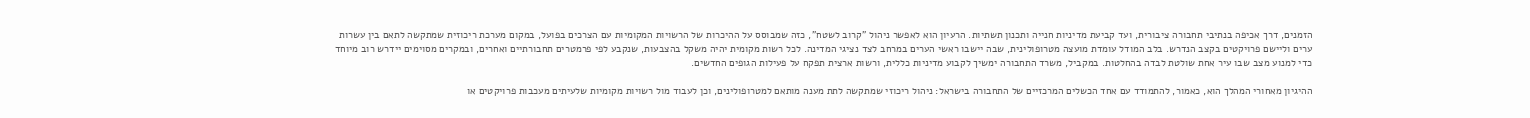הזמנים, דרך אכיפה בנתיבי תחבורה ציבורית, ועד קביעת מדיניות חנייה ותכנון תשתיות. הרעיון הוא לאפשר ניהול "קרוב לשטח", כזה שמבוסס על ההיכרות של הרשויות המקומיות עם הצרכים בפועל, במקום מערכת ריכוזית שמתקשה לתאם בין עשרות ערים וליישם פרויקטים בקצב הנדרש. בלב המודל עומדת מועצה מטרופולינית, שבה יישבו ראשי הערים במרחב לצד נציגי המדינה. לכל רשות מקומית יהיה משקל בהצבעות, שנקבע לפי פרמטרים תחבורתיים ואחרים, ובמקרים מסוימים יידרש רוב מיוחד כדי למנוע מצב שבו עיר אחת שולטת לבדה בהחלטות. במקביל, משרד התחבורה ימשיך לקבוע מדיניות כללית, ורשות ארצית תפקח על פעילות הגופים החדשים.

ההיגיון מאחורי המהלך הוא, כאמור, להתמודד עם אחד הכשלים המרכזיים של התחבורה בישראל: ניהול ריכוזי שמתקשה לתת מענה מותאם למטרופולינים, וכן לעבוד מול רשויות מקומיות שלעיתים מעכבות פרויקטים או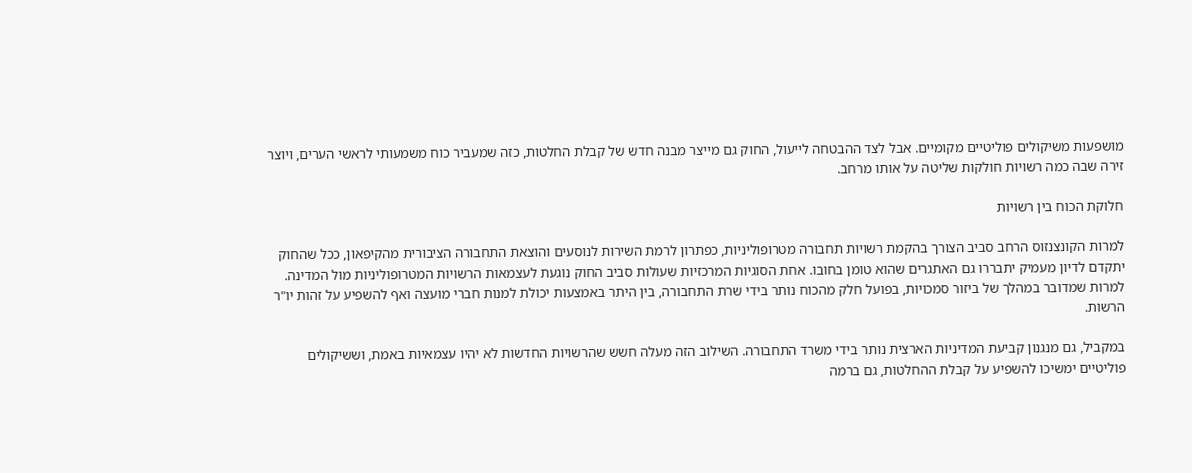מושפעות משיקולים פוליטיים מקומיים. אבל לצד ההבטחה לייעול, החוק גם מייצר מבנה חדש של קבלת החלטות, כזה שמעביר כוח משמעותי לראשי הערים, ויוצר זירה שבה כמה רשויות חולקות שליטה על אותו מרחב.

חלוקת הכוח בין רשויות

למרות הקונצנזוס הרחב סביב הצורך בהקמת רשויות תחבורה מטרופוליניות, כפתרון לרמת השירות לנוסעים והוצאת התחבורה הציבורית מהקיפאון, ככל שהחוק יתקדם לדיון מעמיק יתבררו גם האתגרים שהוא טומן בחובו. אחת הסוגיות המרכזיות שעולות סביב החוק נוגעת לעצמאות הרשויות המטרופוליניות מול המדינה. למרות שמדובר במהלך של ביזור סמכויות, בפועל חלק מהכוח נותר בידי שרת התחבורה, בין היתר באמצעות יכולת למנות חברי מועצה ואף להשפיע על זהות יו"ר הרשות.

במקביל, גם מנגנון קביעת המדיניות הארצית נותר בידי משרד התחבורה. השילוב הזה מעלה חשש שהרשויות החדשות לא יהיו עצמאיות באמת, וששיקולים פוליטיים ימשיכו להשפיע על קבלת ההחלטות, גם ברמה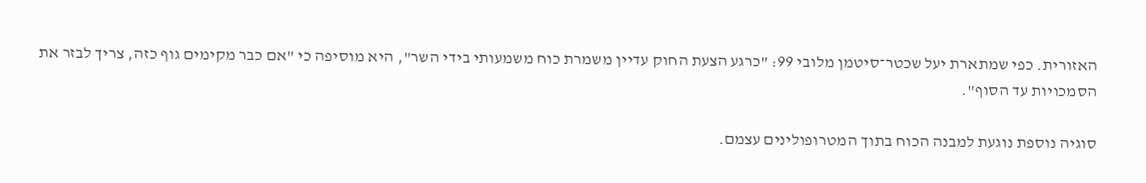האזורית. כפי שמתארת יעל שכטר־סיטמן מלובי 99: "כרגע הצעת החוק עדיין משמרת כוח משמעותי בידי השר", היא מוסיפה כי "אם כבר מקימים גוף כזה, צריך לבזר את הסמכויות עד הסוף".

סוגיה נוספת נוגעת למבנה הכוח בתוך המטרופולינים עצמם.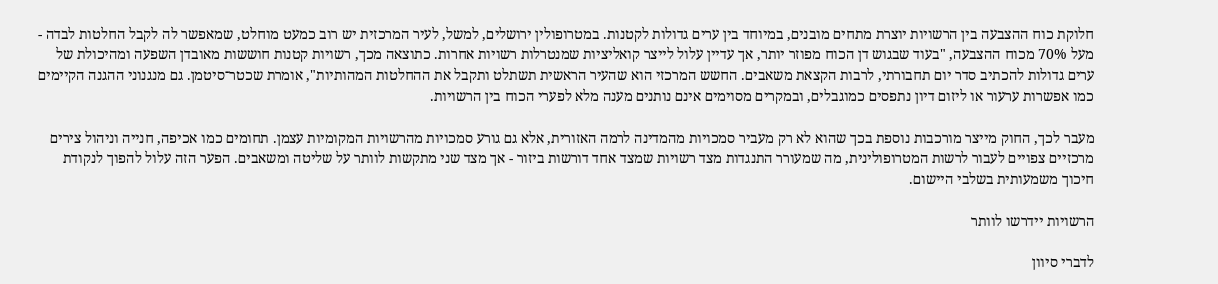חלוקת כוח ההצבעה בין הרשויות יוצרת מתחים מובנים, במיוחד בין ערים גדולות לקטנות. במטרופולין ירושלים, למשל, לעיר המרכזית יש רוב כמעט מוחלט, שמאפשר לה לקבל החלטות לבדה - מעל 70% מכוח ההצבעה, "בעוד שבגוש דן הכוח מפוזר יותר, אך עדיין עלול לייצר קואליציות שמנטרלות רשויות אחרות. כתוצאה מכך, רשויות קטנות חוששות מאובדן השפעה ומהיכולת של ערים גדולות להכתיב סדר יום תחבורתי, לרבות הקצאת משאבים. החשש המרכזי הוא שהעיר הראשית תשתלט ותקבל את ההחלטות המהותיות", אומרת שכטר־סיטמן. גם מנגנוני ההגנה הקיימים כמו אפשרות ערעור או ליזום דיון נתפסים כמוגבלים, ובמקרים מסוימים אינם נותנים מענה מלא לפערי הכוח בין הרשויות.

מעבר לכך, החוק מייצר מורכבות נוספת בכך שהוא לא רק מעביר סמכויות מהמדינה לרמה האזורית, אלא גם גורע סמכויות מהרשויות המקומיות עצמן. תחומים כמו אכיפה, חנייה וניהול צירים מרכזיים צפויים לעבור לרשות המטרופולינית, מה שמעורר התנגדות מצד רשויות שמצד אחד דורשות ביזור - אך מצד שני מתקשות לוותר על שליטה ומשאבים. הפער הזה עלול להפוך לנקודת חיכוך משמעותית בשלבי היישום.

הרשויות יידרשו לוותר

לדברי סיוון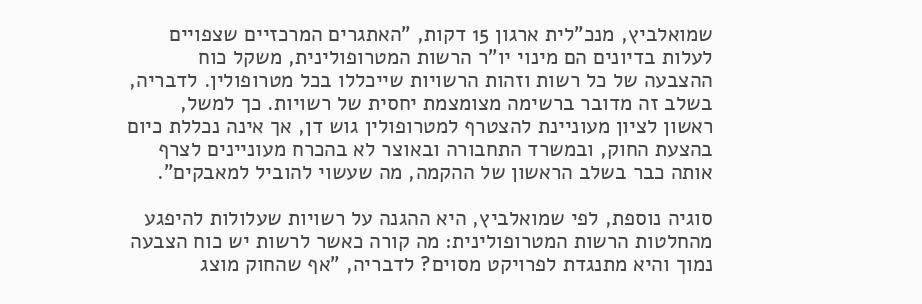שמואלביץ, מנכ"לית ארגון 15 דקות, "האתגרים המרכזיים שצפויים לעלות בדיונים הם מינוי יו"ר הרשות המטרופולינית, משקל כוח ההצבעה של כל רשות וזהות הרשויות שייכללו בכל מטרופולין. לדבריה, בשלב זה מדובר ברשימה מצומצמת יחסית של רשויות. כך למשל, ראשון לציון מעוניינת להצטרף למטרופולין גוש דן, אך אינה נכללת כיום בהצעת החוק, ובמשרד התחבורה ובאוצר לא בהכרח מעוניינים לצרף אותה כבר בשלב הראשון של ההקמה, מה שעשוי להוביל למאבקים".

סוגיה נוספת, לפי שמואלביץ, היא ההגנה על רשויות שעלולות להיפגע מהחלטות הרשות המטרופולינית: מה קורה כאשר לרשות יש כוח הצבעה נמוך והיא מתנגדת לפרויקט מסוים? לדבריה, "אף שהחוק מוצג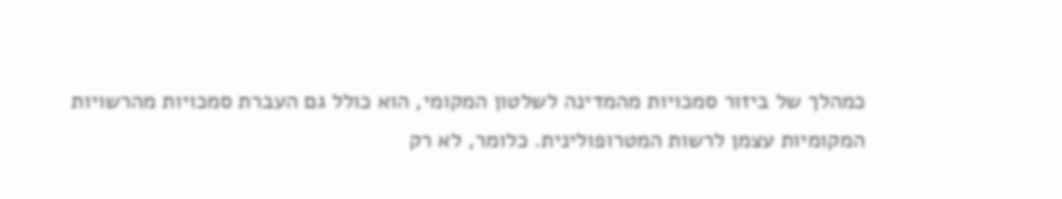כמהלך של ביזור סמכויות מהמדינה לשלטון המקומי, הוא כולל גם העברת סמכויות מהרשויות המקומיות עצמן לרשות המטרופולינית. כלומר, לא רק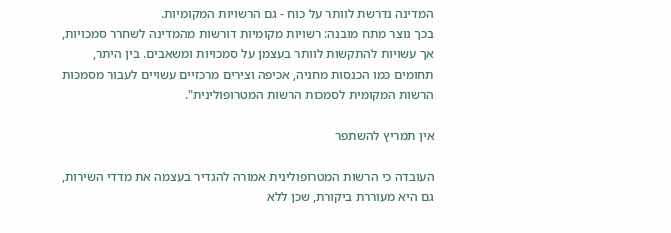המדינה נדרשת לוותר על כוח - גם הרשויות המקומיות.
בכך נוצר מתח מובנה: רשויות מקומיות דורשות מהמדינה לשחרר סמכויות, אך עשויות להתקשות לוותר בעצמן על סמכויות ומשאבים. בין היתר, תחומים כמו הכנסות מחניה, אכיפה וצירים מרכזיים עשויים לעבור מסמכות הרשות המקומית לסמכות הרשות המטרופולינית".

אין תמריץ להשתפר

העובדה כי הרשות המטרופולינית אמורה להגדיר בעצמה את מדדי השירות, גם היא מעוררת ביקורת, שכן ללא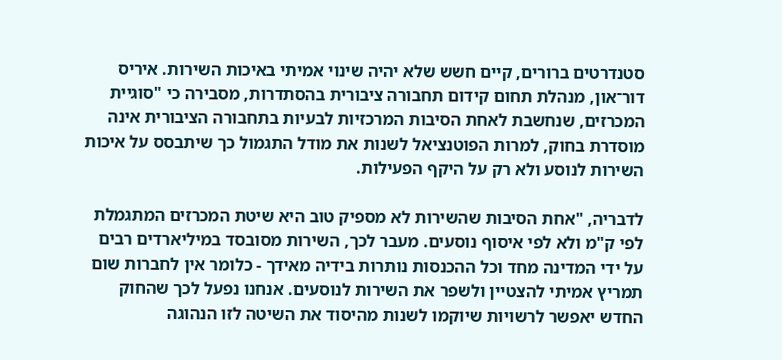סטנדרטים ברורים, קיים חשש שלא יהיה שינוי אמיתי באיכות השירות. איריס דור־און, מנהלת תחום קידום תחבורה ציבורית בהסתדרות, מסבירה כי "סוגיית המכרזים, שנחשבת לאחת הסיבות המרכזיות לבעיות בתחבורה הציבורית אינה מוסדרת בחוק, למרות הפוטנציאל לשנות את מודל התגמול כך שיתבסס על איכות השירות לנוסע ולא רק על היקף הפעילות.

לדבריה, "אחת הסיבות שהשירות לא מספיק טוב היא שיטת המכרזים המתגמלת לפי ק"מ ולא לפי איסוף נוסעים. מעבר לכך, השירות מסובסד במיליארדים רבים על ידי המדינה מחד וכל ההכנסות נותרות בידיה מאידך - כלומר אין לחברות שום תמריץ אמיתי להצטיין ולשפר את השירות לנוסעים. אנחנו נפעל לכך שהחוק החדש יאפשר לרשויות שיוקמו לשנות מהיסוד את השיטה לזו הנהוגה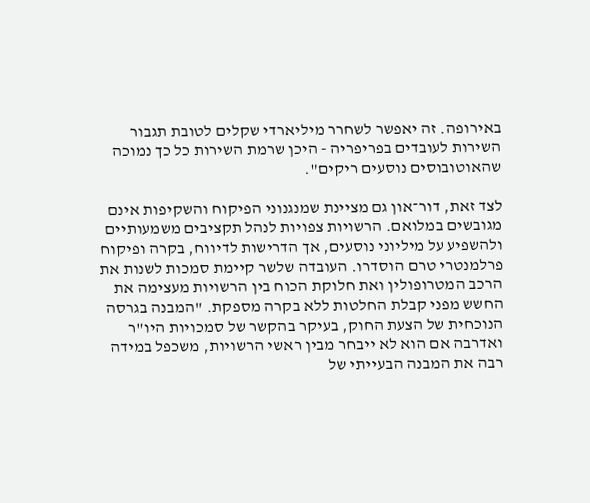באירופה. זה יאפשר לשחרר מיליארדי שקלים לטובת תגבור השירות לעובדים בפריפריה - היכן שרמת השירות כל כך נמוכה שהאוטובוסים נוסעים ריקים".

לצד זאת, דור־און גם מציינת שמנגנוני הפיקוח והשקיפות אינם מגובשים במלואם. הרשויות צפויות לנהל תקציבים משמעותיים ולהשפיע על מיליוני נוסעים, אך הדרישות לדיווח, בקרה ופיקוח פרלמנטרי טרם הוסדרו. העובדה שלשר קיימת סמכות לשנות את הרכב המטרופולין ואת חלוקת הכוח בין הרשויות מעצימה את החשש מפני קבלת החלטות ללא בקרה מספקת. "המבנה בגרסה הנוכחית של הצעת החוק, בעיקר בהקשר של סמכויות היו"ר ואדרבה אם הוא לא ייבחר מבין ראשי הרשויות, משכפל במידה רבה את המבנה הבעייתי של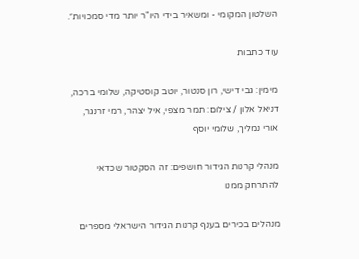השלטון המקומי - ומשאיר בידי היו"ר יותר מדי סמכויות״.

עוד כתבות

מימין: גבי דישי, רון סנטור, יוטב קוסטיקה, שלומי ברכה, דניאל אלון / צילום: תמר מצפי, איל יצהר, רמי זרנגר, אורי נמליך, שלומי יוסף

מנהלי קרנות הגידור חושפים: זה הסקטור שכדאי להתרחק ממנו

מנהלים בכירים בענף קרנות הגידור הישראלי מספרים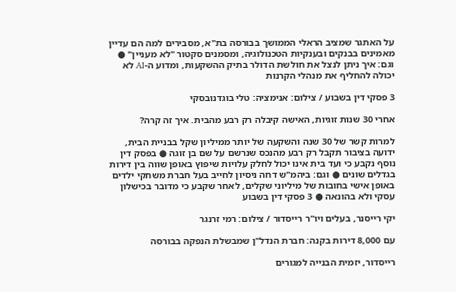על האתגר שמציב הראלי הממושך בבורסה בת"א, מסבירים למה הם עדיין מאמינים בבנקים ובענקיות הטכנולוגיה, ומסמנים סקטור "לא מעניין" ● וגם: איך ניתן לנצל את חולשת הדולר בתיק ההשקעות, ומדוע ה-AI לא יכולה להחליף את מנהלי הקרנות

3 פסקי דין בשבוע / צילום: אנימציה: טלי בוגדנובסקי

אחרי 30 שנות זוגיות, האישה קיבלה רק רבע מהבית. איך זה קרה?

למרות קשר של 30 שנה והשקעה של יותר ממיליון שקל בבניית הבית, ידועה בציבור תקבל רק רבע מהנכס שנרשם על שם בן זוגה ● בפסק דין נוסף נקבע כי ועד בית אינו יכול לחלק עלויות שיפוץ באופן שווה בין דירות בגדלים שונים ● וגם: ביהמ"ש דחה ניסיון לחייב בעל חברת משחקי ילדים באופן אישי בחובות של מיליוני שקלים, לאחר שקבע כי מדובר בכישלון עסקי ולא בהונאה ● 3 פסקי דין בשבוע

יקי רייסנר, בעלים ויו''ר רייסדור / צילום: רמי זרנגר

עם 8,000 דירות בקנה: חברת הנדל"ן שמבשלת הנפקה בבורסה

רייסדור, יזמית הבנייה למגורים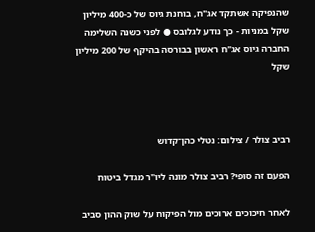שהנפיקה אשתקד אג"ח, בוחנת גיוס של כ-400 מיליון שקל במניות - כך נודע לגלובס ● לפני כשנה השלימה החברה גיוס אג"ח ראשון בבורסה בהיקף של 200 מיליון שקל



רביב צולר / צילום: נטלי כהן־קדוש

הפעם זה סופי? רביב צולר מונה ליו"ר מגדל ביטוח

לאחר חיכוכים ארוכים מול הפיקוח על שוק ההון סביב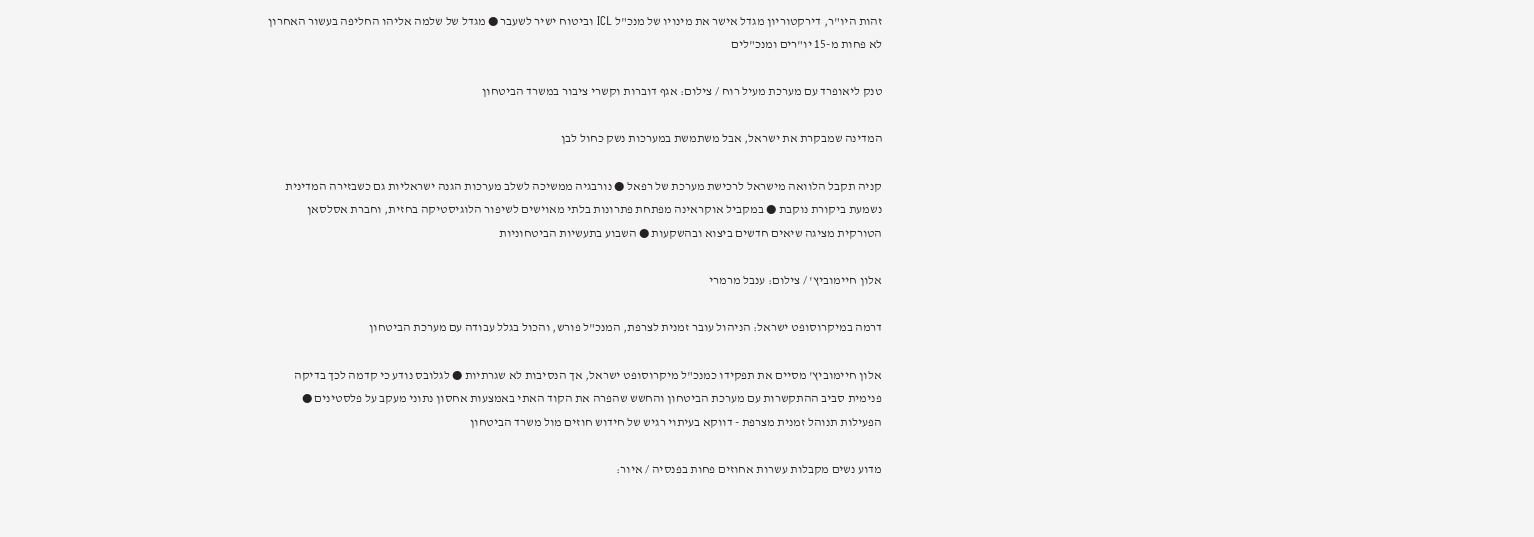זהות היו"ר, דירקטוריון מגדל אישר את מינויו של מנכ"ל ICL וביטוח ישיר לשעבר ● מגדל של שלמה אליהו החליפה בעשור האחרון לא פחות מ-15 יו"רים ומנכ"לים

טנק ליאופרד עם מערכת מעיל רוח / צילום: אגף דוברות וקשרי ציבור במשרד הביטחון

המדינה שמבקרת את ישראל, אבל משתמשת במערכות נשק כחול לבן

קניה תקבל הלוואה מישראל לרכישת מערכת של רפאל ● נורבגיה ממשיכה לשלב מערכות הגנה ישראליות גם כשבזירה המדינית נשמעת ביקורת נוקבת ● במקביל אוקראינה מפתחת פתרונות בלתי מאוישים לשיפור הלוגיסטיקה בחזית, וחברת אסלסאן הטורקית מציגה שיאים חדשים ביצוא ובהשקעות ● השבוע בתעשיות הביטחוניות

אלון חיימוביץ' / צילום: ענבל מרמרי

דרמה במיקרוסופט ישראל: הניהול עובר זמנית לצרפת, המנכ"ל פורש, והכול בגלל עבודה עם מערכת הביטחון

אלון חיימוביץ' מסיים את תפקידו כמנכ"ל מיקרוסופט ישראל, אך הנסיבות לא שגרתיות ● לגלובס נודע כי קדמה לכך בדיקה פנימית סביב ההתקשרות עם מערכת הביטחון והחשש שהפרה את הקוד האתי באמצעות אחסון נתוני מעקב על פלסטינים ● הפעילות תנוהל זמנית מצרפת - דווקא בעיתוי רגיש של חידוש חוזים מול משרד הביטחון

מדוע נשים מקבלות עשרות אחוזים פחות בפנסיה / איור: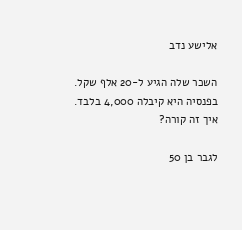אלישע נדב

השכר שלה הגיע ל-20 אלף שקל. בפנסיה היא קיבלה 4,000 בלבד. איך זה קורה?

לגבר בן 50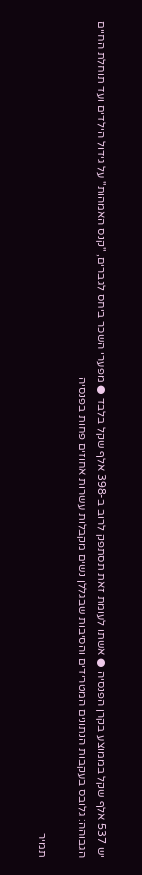יש 537 אלף שקל בממוצע בקרן הפנסיה ● אשתו לעומת זאת תסתפק לרוב ב-398 אלף שקל בלבד ● מפערי השכר ביחס לגברים, "קנס האמהות" על גידול הילדים ועד תוחלת החיים הגבוהה: גלובס בעקבות הנתונים המטרידים והסיבות שבגללן נשים מקבלות עשרות אחוזים פחות בפנסיה

תמיר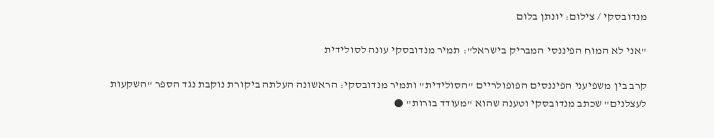מנדובסקי / צילום: יונתן בלום

"אני לא המוח הפיננסי המבריק בישראל": תמיר מנדובסקי עונה לסולידית

קרב בין משפיעני הפיננסים הפופולריים "הסולידית" ותמיר מנדובסקי: הראשונה העלתה ביקורת נוקבת נגד הספר "השקעות לעצלנים" שכתב מנדובסקי וטענה שהוא "מעודד בורות" ●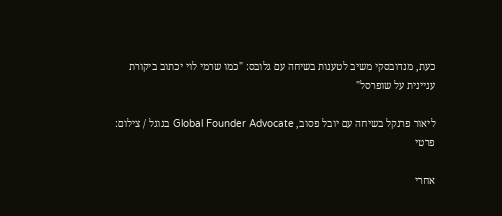כעת, מנדובסקי משיב לטענות בשיחה עם גלובס: "כמו שרמי לוי יכתוב ביקורת עניינית על שופרסל"

ליאור פרנקל בשיחה עם יובל פסוב, Global Founder Advocate בגוגל / צילום: פרטי

אחרי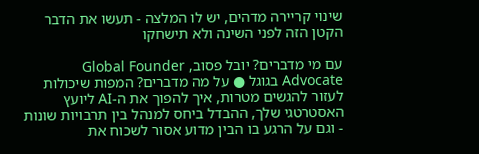שינוי קריירה מדהים, יש לו המלצה - תעשו את הדבר הקטן הזה לפני השינה ולא תישחקו

עם מי מדברים? יובל פסוב, Global Founder Advocate בגוגל ● על מה מדברים? המפות שיכולות לעזור להגשים מטרות, איך להפוך את ה-AI ליועץ האסטרטגי שלך, ההבדל ביחס למנהל בין תרבויות שונות - וגם על הרגע בו הבין מדוע אסור לשכוח את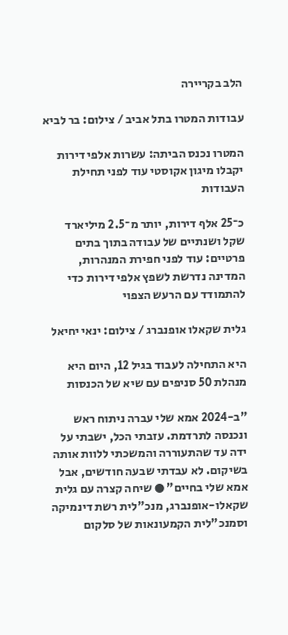הלב בקריירה

עבודות המטרו בתל אביב / צילום: בר לביא

המטרו נכנס הביתה: עשרות אלפי דירות יקבלו מיגון אקוסטי עוד לפני תחילת העבודות

כ־25 אלף דירות, יותר מ־2.5 מיליארד שקל ושנתיים של עבודה בתוך בתים פרטיים: עוד לפני חפירת המנהרות, המדינה נדרשת לשפץ אלפי דירות כדי להתמודד עם הרעש הצפוי

גלית שקאלו אופנברג / צילום: ינאי יחיאל

היא התחילה לעבוד בגיל 12, היום היא מנהלת 50 סניפים עם שיא של הכנסות

"ב-2024 אמא שלי עברה ניתוח ראש ונכנסה לתרדמת. עזבתי הכל, ישבתי על ידה עד שהתעוררה והמשכתי ללוות אותה בשיקום. לא עבדתי שבעה חודשים, אבל אמא שלי בחיים" ● שיחה קצרה עם גלית שקאלו-אופנברג, מנכ"לית רשת דינמיקה וסמנכ"לית הקמעונאות של סלקום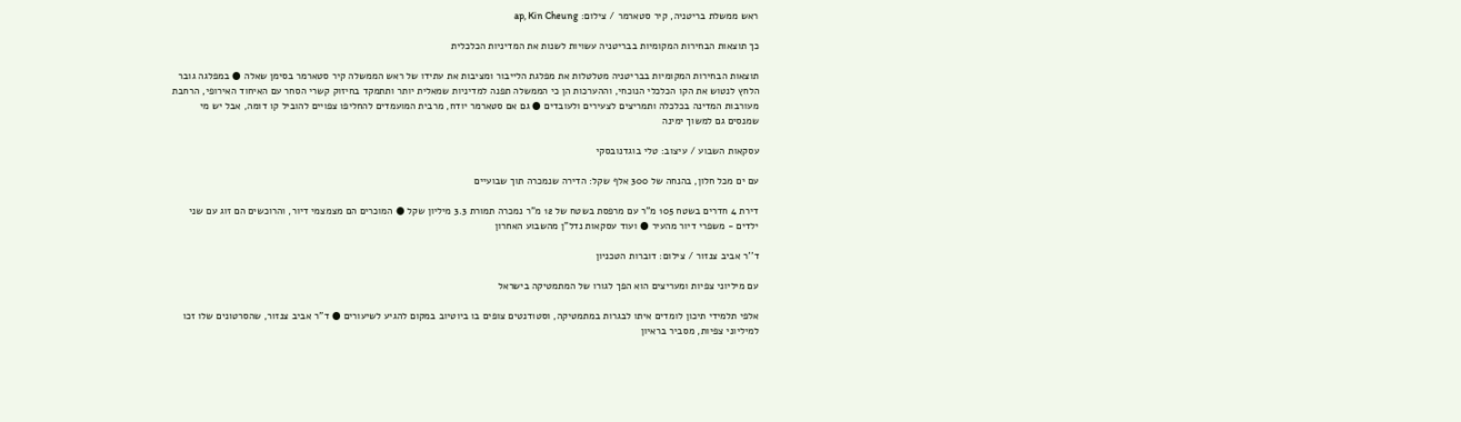ראש ממשלת בריטניה, קיר סטארמר / צילום: ap, Kin Cheung

כך תוצאות הבחירות המקומיות בבריטניה עשויות לשנות את המדיניות הכלכלית

תוצאות הבחירות המקומיות בבריטניה מטלטלות את מפלגת הלייבור ומציבות את עתידו של ראש הממשלה קיר סטארמר בסימן שאלה ● במפלגה גובר הלחץ לנטוש את הקו הכלכלי הנוכחי, וההערכות הן כי הממשלה תפנה למדיניות שמאלית יותר ותתמקד בחיזוק קשרי הסחר עם האיחוד האירופי, הרחבת מעורבות המדינה בכלכלה ותמריצים לצעירים ולעובדים ● גם אם סטארמר יודח, מרבית המועמדים להחליפו צפויים להוביל קו דומה, אבל יש מי שמנסים גם למשוך ימינה

עסקאות השבוע / עיצוב: טלי בוגדנובסקי

עם ים מכל חלון, בהנחה של 300 אלף שקל: הדירה שנמכרה תוך שבועיים

דירת 4 חדרים בשטח 105 מ"ר עם מרפסת בשטח של 12 מ"ר נמכרה תמורת 3.3 מיליון שקל ● המוכרים הם מצמצמי דיור, והרוכשים הם זוג עם שני ילדים - משפרי דיור מהעיר ● ועוד עסקאות נדל"ן מהשבוע האחרון

ד''ר אביב צנזור / צילום: דוברות הטכניון

עם מיליוני צפיות ומעריצים הוא הפך לגורו של המתמטיקה בישראל

אלפי תלמידי תיכון לומדים איתו לבגרות במתמטיקה, וסטודנטים צופים בו ביוטיוב במקום להגיע לשיעורים ● ד"ר אביב צנזור, שהסרטונים שלו זכו למיליוני צפיות, מסביר בראיון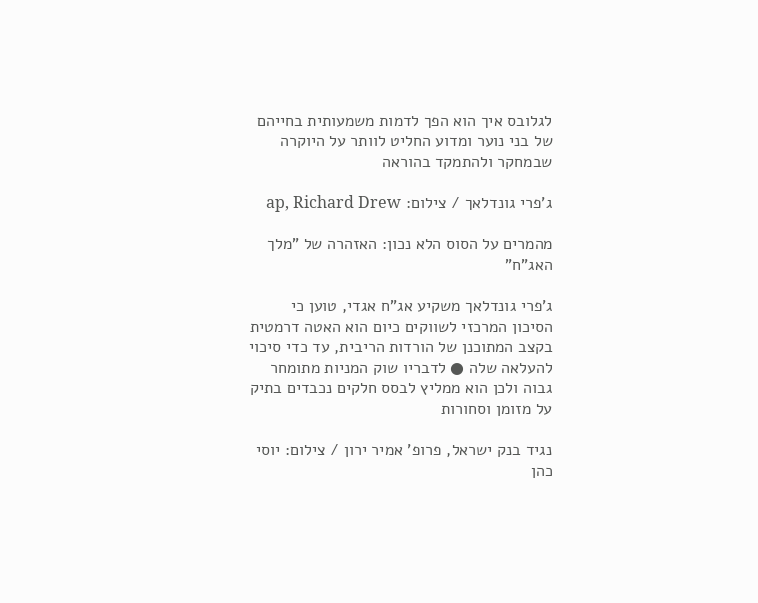לגלובס איך הוא הפך לדמות משמעותית בחייהם של בני נוער ומדוע החליט לוותר על היוקרה שבמחקר ולהתמקד בהוראה

ג'פרי גונדלאך / צילום: ap, Richard Drew

מהמרים על הסוס הלא נכון: האזהרה של "מלך האג"ח"

ג'פרי גונדלאך משקיע אג"ח אגדי, טוען כי הסיכון המרכזי לשווקים כיום הוא האטה דרמטית בקצב המתוכנן של הורדות הריבית, עד כדי סיכוי להעלאה שלה ● לדבריו שוק המניות מתומחר גבוה ולכן הוא ממליץ לבסס חלקים נכבדים בתיק על מזומן וסחורות

נגיד בנק ישראל, פרופ' אמיר ירון / צילום: יוסי כהן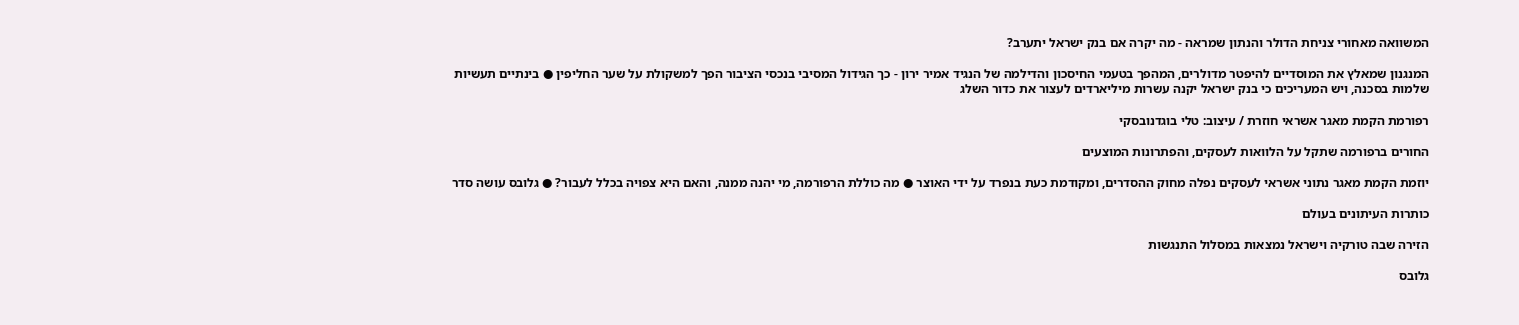המשוואה מאחורי צניחת הדולר והנתון שמראה - מה יקרה אם בנק ישראל יתערב?

המנגנון שמאלץ את המוסדיים להיפטר מדולרים, המהפך בטעמי החיסכון והדילמה של הנגיד אמיר ירון - כך הגידול המסיבי בנכסי הציבור הפך למשקולת על שער החליפין ● בינתיים תעשיות שלמות בסכנה, ויש המעריכים כי בנק ישראל יקנה עשרות מיליארדים לעצור את כדור השלג

רפורמת הקמת מאגר אשראי חוזרת / עיצוב: טלי בוגדנובסקי

החורים ברפורמה שתקל על הלוואות לעסקים, והפתרונות המוצעים

יוזמת הקמת מאגר נתוני אשראי לעסקים נפלה מחוק ההסדרים, ומקודמת כעת בנפרד על ידי האוצר ● מה כוללת הרפורמה, מי יהנה ממנה, והאם היא צפויה בכלל לעבור? ● גלובס עושה סדר

כותרות העיתונים בעולם

הזירה שבה טורקיה וישראל נמצאות במסלול התנגשות

גלובס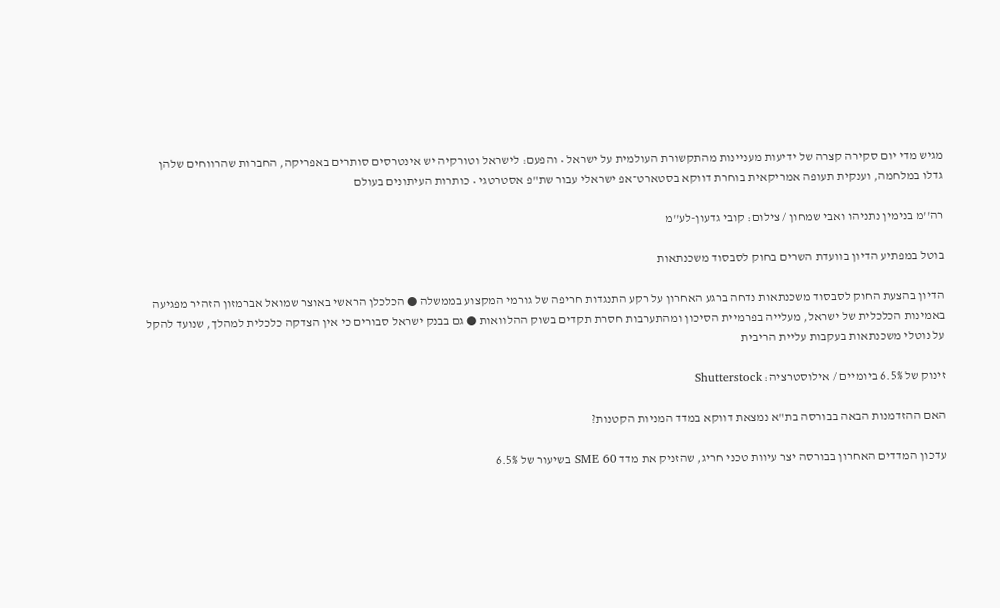מגיש מדי יום סקירה קצרה של ידיעות מעניינות מהתקשורת העולמית על ישראל • והפעם: לישראל וטורקיה יש אינטרסים סותרים באפריקה, החברות שהרווחים שלהן גדלו במלחמה, וענקית תעופה אמריקאית בוחרת דווקא בסטארט־אפ ישראלי עבור שת"פ אסטרטגי • כותרות העיתונים בעולם

רה''מ בנימין נתניהו ואבי שמחון / צילום: קובי גדעון-לע''מ

בוטל במפתיע הדיון בוועדת השרים בחוק לסבסוד משכנתאות

הדיון בהצעת החוק לסבסוד משכנתאות נדחה ברגע האחרון על רקע התנגדות חריפה של גורמי המקצוע בממשלה ● הכלכלן הראשי באוצר שמואל אברמזון הזהיר מפגיעה באמינות הכלכלית של ישראל, מעלייה בפרמיית הסיכון ומהתערבות חסרת תקדים בשוק ההלוואות ● גם בבנק ישראל סבורים כי אין הצדקה כלכלית למהלך, שנועד להקל על נוטלי משכנתאות בעקבות עליית הריבית

זינוק של 6.5% ביומיים / אילוסטרציה: Shutterstock

האם ההזדמנות הבאה בבורסה בת"א נמצאת דווקא במדד המניות הקטנות?

עדכון המדדים האחרון בבורסה יצר עיוות טכני חריג, שהזניק את מדד SME 60 בשיעור של 6.5%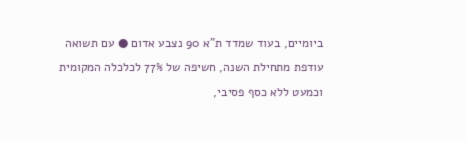ביומיים, בעוד שמדד ת"א 90 נצבע אדום ● עם תשואה עודפת מתחילת השנה, חשיפה של 77% לכלכלה המקומית וכמעט ללא כסף פסיבי,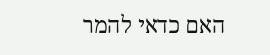האם כדאי להמר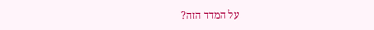על המדד הזה?